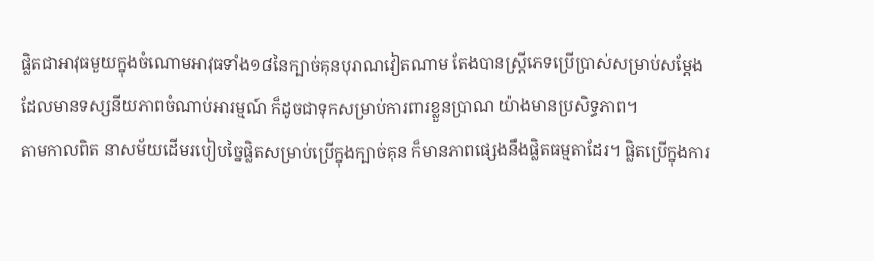ផ្លិតជាអាវុធមួយក្នុងចំណោមអាវុធទាំង១៨នៃក្បាច់គុនបុរាណវៀតណាម តែងបានស្រ្តីភេទប្រើប្រាស់សម្រាប់សម្តែង ដែលមានទស្សនីយភាពចំណាប់អារម្មណ៍ ក៏ដូចជាទុកសម្រាប់ការពារខ្លួនប្រាណ យ៉ាងមានប្រសិទ្ធភាព។
តាមកាលពិត នាសម័យដើមរបៀបច្នៃផ្លិតសម្រាប់ប្រើក្នុងក្បាច់គុន ក៏មានភាពផ្សេងនឹងផ្លិតធម្មតាដែរ។ ផ្លិតប្រើក្នុងការ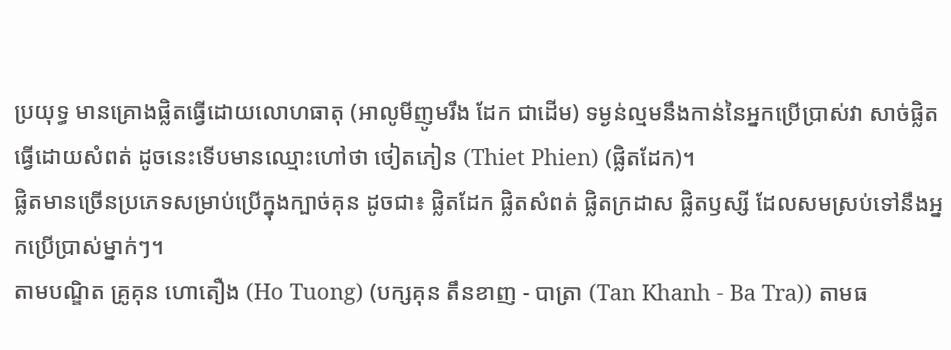ប្រយុទ្ធ មានគ្រោងផ្លិតធ្វើដោយលោហធាតុ (អាលូមីញូមរឹង ដែក ជាដើម) ទម្ងន់ល្មមនឹងកាន់នៃអ្នកប្រើប្រាស់វា សាច់ផ្លិតធ្វើដោយសំពត់ ដូចនេះទើបមានឈ្មោះហៅថា ថៀតភៀន (Thiet Phien) (ផ្លិតដែក)។
ផ្លិតមានច្រើនប្រភេទសម្រាប់ប្រើក្នុងក្បាច់គុន ដូចជា៖ ផ្លិតដែក ផ្លិតសំពត់ ផ្លិតក្រដាស ផ្លិតឫស្សី ដែលសមស្រប់ទៅនឹងអ្នកប្រើប្រាស់ម្នាក់ៗ។
តាមបណ្ឌិត គ្រូគុន ហោតឿង (Ho Tuong) (បក្សគុន តឹនខាញ - បាត្រា (Tan Khanh - Ba Tra)) តាមធ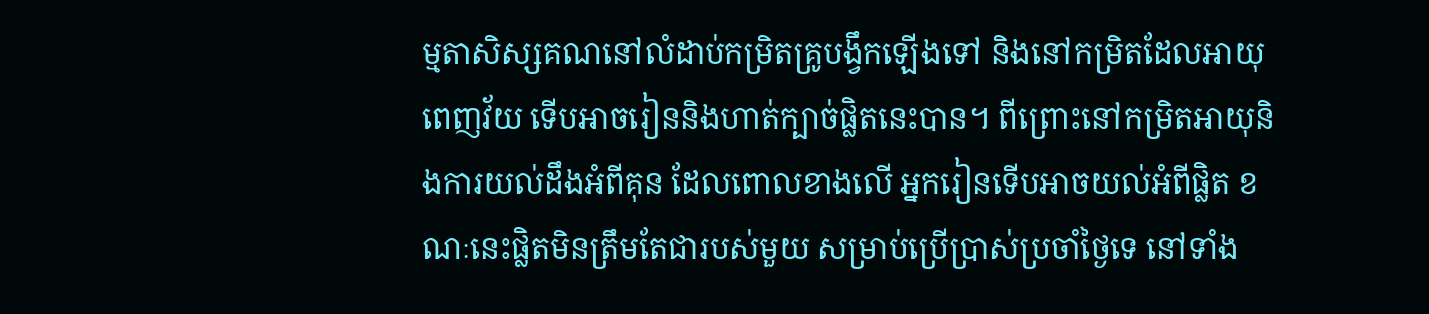ម្មតាសិស្សគណនៅលំដាប់កម្រិតគ្រូបង្វឹកឡើងទៅ និងនៅកម្រិតដែលអាយុពេញវ័យ ទើបអាចរៀននិងហាត់ក្បាច់ផ្លិតនេះបាន។ ពីព្រោះនៅកម្រិតអាយុនិងការយល់ដឹងអំពីគុន ដែលពោលខាងលើ អ្នករៀនទើបអាចយល់អំពីផ្លិត ខណៈនេះផ្លិតមិនត្រឹមតែជារបស់មួយ សម្រាប់ប្រើប្រាស់ប្រចាំថ្ងៃទេ នៅទាំង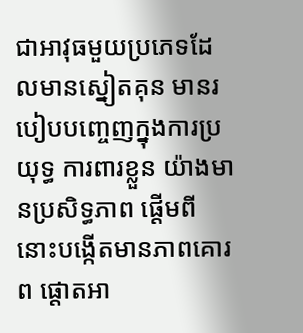ជាអាវុធមួយប្រភេទដែលមានស្នៀតគុន មានរបៀបបញ្ចេញក្នុងការប្រយុទ្ធ ការពារខ្លួន យ៉ាងមានប្រសិទ្ធភាព ផ្តើមពីនោះបង្កើតមានភាពគោរព ផ្តោតអា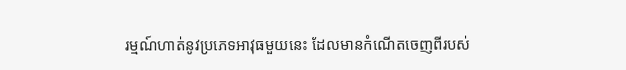រម្មណ៍ហាត់នូវប្រភេទអាវុធមួយនេះ ដែលមានកំណើតចេញពីរបស់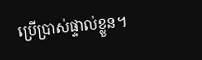ប្រើប្រាស់ផ្ទាល់ខ្លួន។